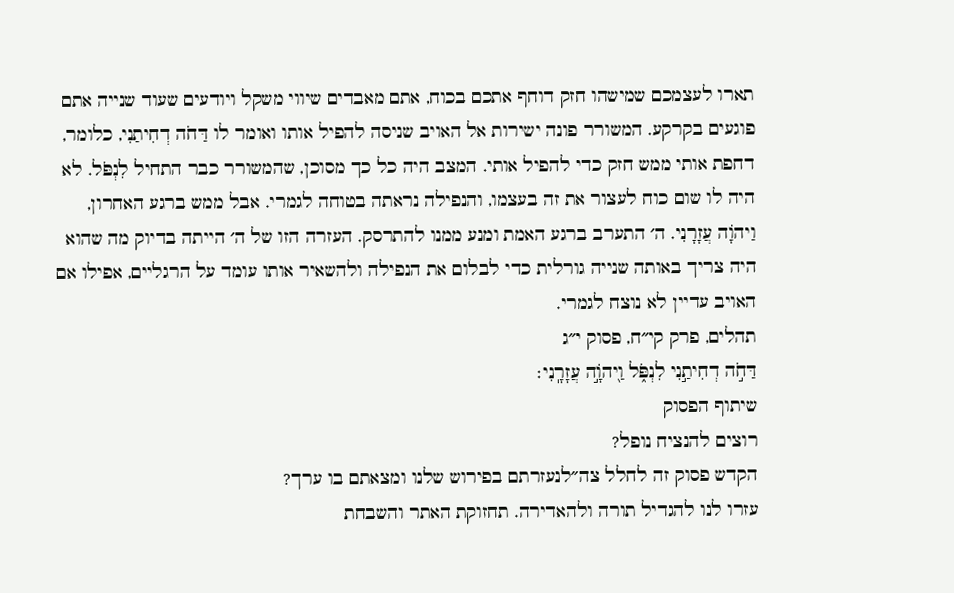תארו לעצמכם שמישהו חזק דוחף אתכם בכוח, אתם מאבדים שיווי משקל ויודעים שעוד שנייה אתם פוגעים בקרקע. המשורר פונה ישירות אל האויב שניסה להפיל אותו ואומר לו דַּחֹה דְחִיתַנִי, כלומר, דחפת אותי ממש חזק כדי להפיל אותי. המצב היה כל כך מסוכן, שהמשורר כבר התחיל לִנְפֹּל. לא היה לו שום כוח לעצור את זה בעצמו, והנפילה נראתה בטוחה לגמרי. אבל ממש ברגע האחרון, וַיהֹוָה עֲזָרָנִי. ה׳ התערב ברגע האמת ומנע ממנו להתרסק. העזרה הזו של ה׳ הייתה בדיוק מה שהוא היה צריך באותה שנייה גורלית כדי לבלום את הנפילה ולהשאיר אותו עומד על הרגליים, אפילו אם האויב עדיין לא נוצח לגמרי.
תהלים, פרק קי״ח, פסוק י״ג
דַּחֹ֣ה דְחִיתַ֣נִי לִנְפֹּ֑ל וַ֖יהֹוָ֣ה עֲזָרָֽנִי׃
שיתוף הפסוק
רוצים להנציח נופל?
הקדש פסוק זה לחלל צה״לנעזרתם בפירוש שלנו ומצאתם בו ערך?
עזרו לנו להגדיל תורה ולהאדירה. תחזוקת האתר והשבחת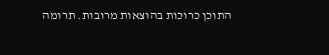התוכן כרוכות בהוצאות מרובות. תרומה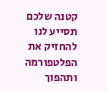קטנה שלכם תסייע לנו להחזיק את הפלטפורמה ותהפוך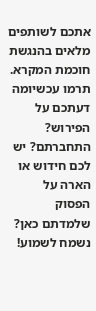אתכם לשותפים מלאים בהנגשת חוכמת המקרא.
תרמו עכשיומה דעתכם על הפירוש?
התחברתם? יש לכם חידוש או הארה על הפסוק שלמדתם כאן? נשמח לשמוע!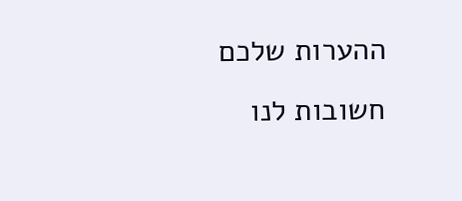ההערות שלכם חשובות לנו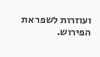ועוזרות לשפר את הפירוש.